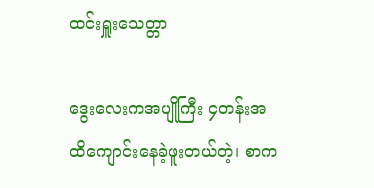ထင်းရှူးသေတ္တာ

ဒွေးလေးကအပျိုကြီး ၄တန်းအထိကျောင်းနေခဲ့ဖူးတယ်တဲ့၊ စာက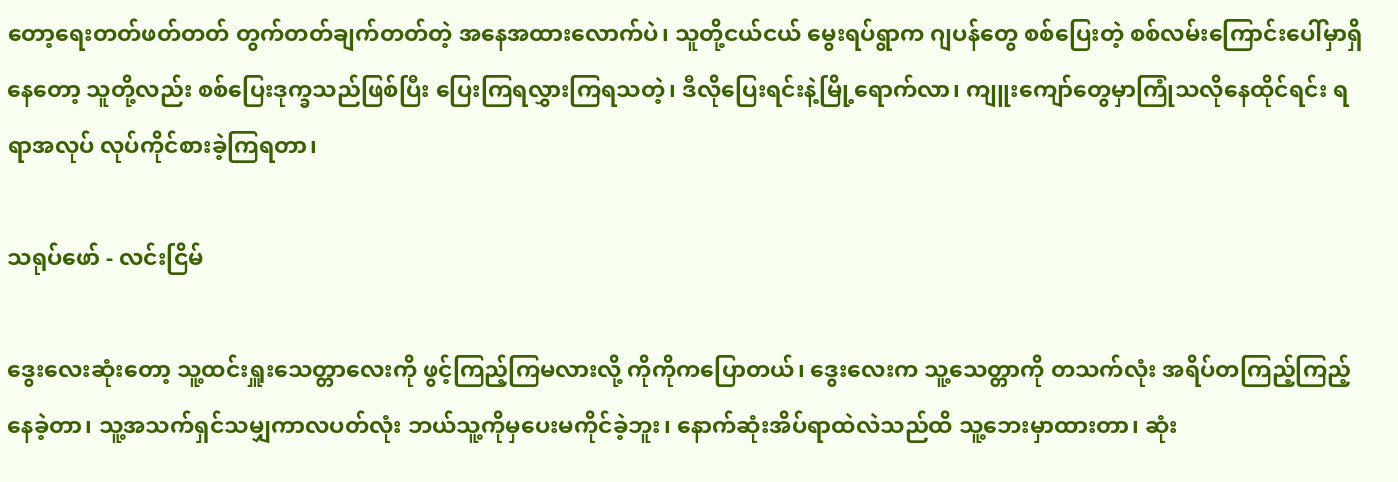တော့ရေးတတ်ဖတ်တတ် တွက်တတ်ချက်တတ်တဲ့ အနေအထားလောက်ပဲ၊ သူတို့ငယ်ငယ် မွေးရပ်ရွာက ဂျပန်တွေ စစ်ပြေးတဲ့ စစ်လမ်းကြောင်းပေါ်မှာရှိနေတော့ သူတို့လည်း စစ်ပြေးဒုက္ခသည်ဖြစ်ပြီး ပြေးကြရလွှားကြရသတဲ့၊ ဒီလိုပြေးရင်းနဲ့မြို့ရောက်လာ၊ ကျူးကျော်တွေမှာကြုံသလိုနေထိုင်ရင်း ရရာအလုပ် လုပ်ကိုင်စားခဲ့ကြရတာ၊

သရုပ်ဖော် - လင်းငြိမ်

ဒွေးလေးဆုံးတော့ သူ့ထင်းရှူးသေတ္တာလေးကို ဖွင့်ကြည့်ကြမလားလို့ ကိုကိုကပြောတယ်၊ ဒွေးလေးက သူ့သေတ္တာကို တသက်လုံး အရိပ်တကြည့်ကြည့်နေခဲ့တာ၊ သူ့အသက်ရှင်သမျှကာလပတ်လုံး ဘယ်သူ့ကိုမှပေးမကိုင်ခဲ့ဘူး၊ နောက်ဆုံးအိပ်ရာထဲလဲသည်ထိ သူ့ဘေးမှာထားတာ၊ ဆုံး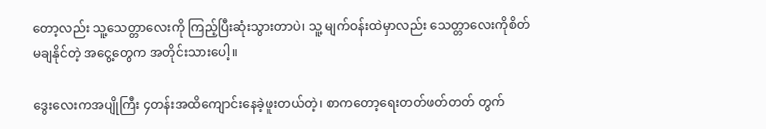တော့လည်း သူ့သေတ္တာလေးကို ကြည့်ပြီးဆုံးသွားတာပဲ၊ သူ့ မျက်ဝန်းထဲမှာလည်း သေတ္တာလေးကိုစိတ်မချနိုင်တဲ့ အငွေ့တွေက အတိုင်းသားပေါ့။

ဒွေးလေးကအပျိုကြီး ၄တန်းအထိကျောင်းနေခဲ့ဖူးတယ်တဲ့၊ စာကတော့ရေးတတ်ဖတ်တတ် တွက်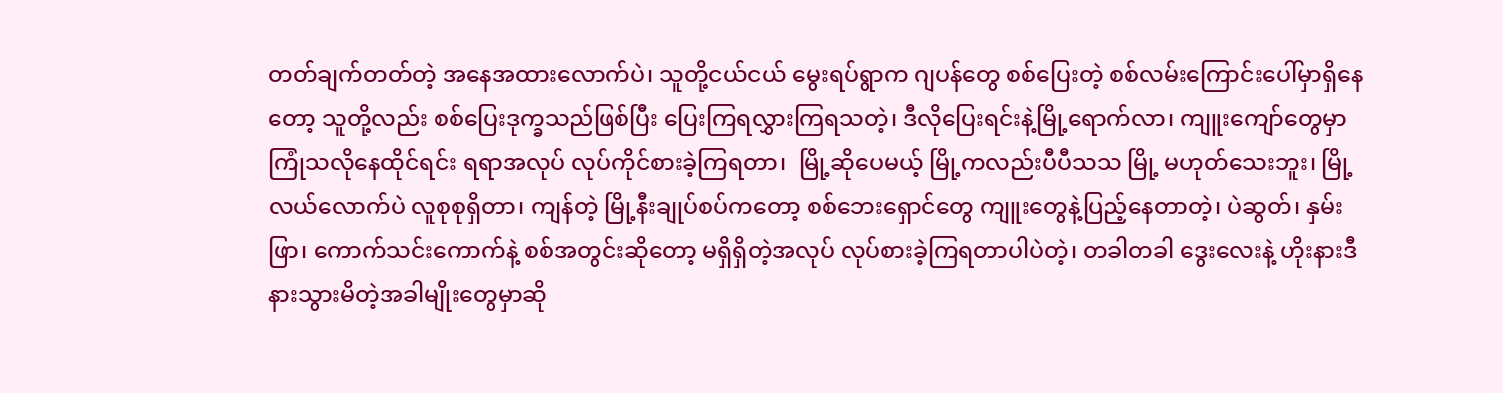တတ်ချက်တတ်တဲ့ အနေအထားလောက်ပဲ၊ သူတို့ငယ်ငယ် မွေးရပ်ရွာက ဂျပန်တွေ စစ်ပြေးတဲ့ စစ်လမ်းကြောင်းပေါ်မှာရှိနေတော့ သူတို့လည်း စစ်ပြေးဒုက္ခသည်ဖြစ်ပြီး ပြေးကြရလွှားကြရသတဲ့၊ ဒီလိုပြေးရင်းနဲ့မြို့ရောက်လာ၊ ကျူးကျော်တွေမှာကြုံသလိုနေထိုင်ရင်း ရရာအလုပ် လုပ်ကိုင်စားခဲ့ကြရတာ၊  မြို့ဆိုပေမယ့် မြို့ကလည်းပီပီသသ မြို့ မဟုတ်သေးဘူး၊ မြို့လယ်လောက်ပဲ လူစုစုရှိတာ၊ ကျန်တဲ့ မြို့နီးချုပ်စပ်ကတော့ စစ်ဘေးရှောင်တွေ ကျူးတွေနဲ့ပြည့်နေတာတဲ့၊ ပဲဆွတ်၊ နှမ်းဖြာ၊ ကောက်သင်းကောက်နဲ့ စစ်အတွင်းဆိုတော့ မရှိရှိတဲ့အလုပ် လုပ်စားခဲ့ကြရတာပါပဲတဲ့၊ တခါတခါ ဒွေးလေးနဲ့ ဟိုးနားဒီနားသွားမိတဲ့အခါမျိုးတွေမှာဆို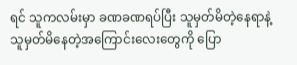ရင် သူကလမ်းမှာ ခဏခဏရပ်ပြီး သူမှတ်မိတဲ့နေရာနဲ့သူမှတ်မိနေတဲ့အကြောင်းလေးတွေကို ပြော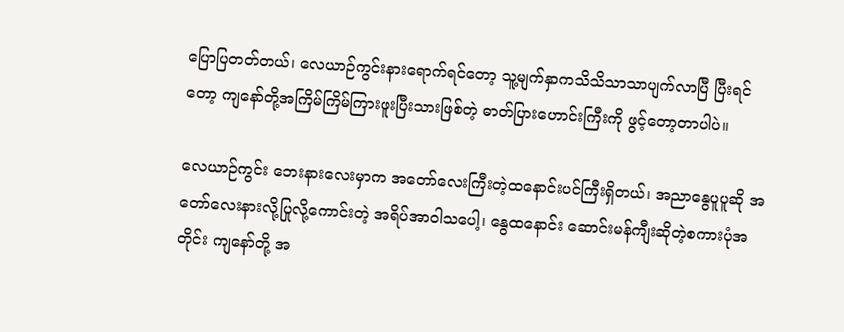ပြောပြတတ်တယ်၊ လေယာဉ်ကွင်းနားရောက်ရင်တော့ သူ့မျက်နှာကသိသိသာသာပျက်လာပြီ ပြီးရင်တော့ ကျနော်တို့အကြိမ်ကြိမ်ကြားဖူးပြီးသားဖြစ်တဲ့ ဓာတ်ပြားဟောင်းကြီးကို ဖွင့်တော့တာပါပဲ။

လေယာဉ်ကွင်း ဘေးနားလေးမှာက အတော်လေးကြီးတဲ့ထနောင်းပင်ကြီးရှိတယ်၊ အညာနွေပူပူဆို အတော်လေးနားလို့ပြုလို့ကောင်းတဲ့ အရိပ်အာဝါသပေါ့၊ နွေထနောင်း ဆောင်းမန်ကျီးဆိုတဲ့စကားပုံအတိုင်း ကျနော်တို့ အ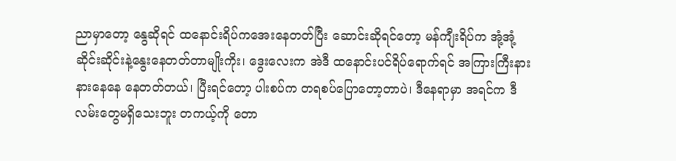ညာမှာတော့ နွေဆိုရင် ထနောင်းရိပ်ကအေးနေတတ်ပြီး ဆောင်းဆိုရင်တော့ မန်ကျီးရိပ်က အုံ့အုံ့ဆိုင်းဆိုင်းနဲ့နွေးနေတတ်တာမျိုးကိုး၊ ဒွေးလေးက အဲဒီ ထနောင်းပင်ရိပ်ရောက်ရင် အကြားကြီးနားနားနေနေ နေတတ်တယ်၊ ပြီးရင်တော့ ပါးစပ်က တရစပ်ပြောတော့တာပဲ၊ ဒီနေရာမှာ အရင်က ဒီလမ်းတွေမရှိသေးဘူး တကယ့်ကို တော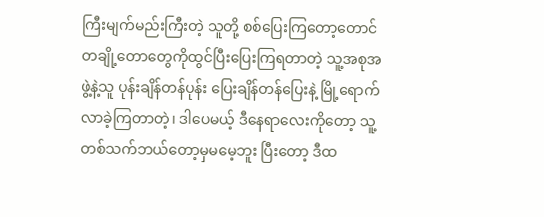ကြီးမျက်မည်းကြီးတဲ့ သူတို့ စစ်ပြေးကြတော့တောင် တချို့တောတွေကိုထွင်ပြီးပြေးကြရတာတဲ့ သူ့အစုအဖွဲ့နဲ့သူ ပုန်းချိန်တန်ပုန်း ပြေးချိန်တန်ပြေးနဲ့ မြို့ရောက်လာခဲ့ကြတာတဲ့၊ ဒါပေမယ့် ဒီနေရာလေးကိုတော့ သူ့တစ်သက်ဘယ်တော့မှမမေ့ဘူး ပြီးတော့ ဒီထ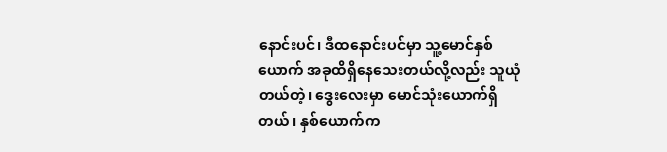နောင်းပင်၊ ဒီထနောင်းပင်မှာ သူ့မောင်နှစ်ယောက် အခုထိရှိနေသေးတယ်လို့လည်း သူယုံတယ်တဲ့၊ ဒွေးလေးမှာ မောင်သုံးယောက်ရှိတယ်၊ နှစ်ယောက်က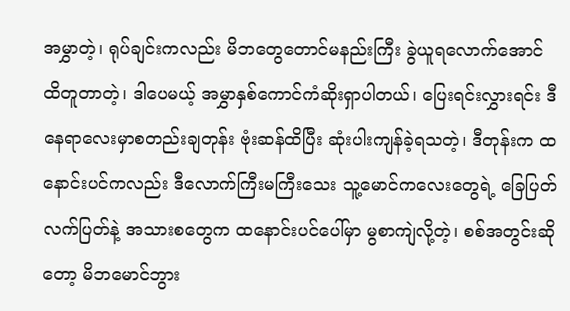အမွှာတဲ့၊ ရုပ်ချင်းကလည်း မိဘတွေတောင်မနည်းကြီး ခွဲယူရလောက်အောင်ထိတူတာတဲ့၊ ဒါပေမယ့် အမွှာနှစ်ကောင်ကံဆိုးရှာပါတယ်၊ ပြေးရင်းလွှားရင်း ဒီနေရာလေးမှာစတည်းချတုန်း ဗုံးဆန်ထိပြီး ဆုံးပါးကျန်ခဲ့ရသတဲ့၊ ဒီတုန်းက ထနောင်းပင်ကလည်း ဒီလောက်ကြီးမကြီးသေး သူ့မောင်ကလေးတွေရဲ့ ခြေပြတ်လက်ပြတ်နဲ့ အသားစတွေက ထနောင်းပင်ပေါ်မှာ မွစာကျဲလို့တဲ့၊ စစ်အတွင်းဆိုတော့ မိဘမောင်ဘွား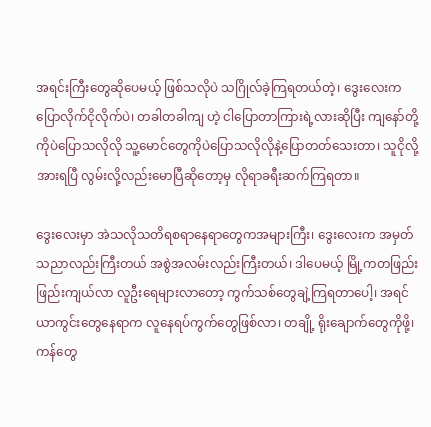အရင်းကြီးတွေဆိုပေမယ့် ဖြစ်သလိုပဲ သဂြိုလ်ခဲ့ကြရတယ်တဲ့၊ ဒွေးလေးက ပြောလိုက်ငိုလိုက်ပဲ၊ တခါတခါကျ ဟဲ့ ငါပြောတာကြားရဲ့လားဆိုပြီး ကျနော်တို့ကိုပဲပြောသလိုလို သူ့မောင်တွေကိုပဲပြောသလိုလိုနဲ့ပြောတတ်သေးတာ၊ သူငိုလို့ အားရပြီ လွမ်းလို့လည်းမောပြီဆိုတော့မှ လိုရာခရီးဆက်ကြရတာ။

ဒွေးလေးမှာ အဲသလိုသတိရစရာနေရာတွေကအများကြီး၊ ဒွေးလေးက အမှတ်သညာလည်းကြီးတယ် အစွဲအလမ်းလည်းကြီးတယ်၊ ဒါပေမယ့် မြို့ကတဖြည်းဖြည်းကျယ်လာ လူဦးရေများလာတော့ ကွက်သစ်တွေချဲ့ကြရတာပေါ့၊ အရင် ယာကွင်းတွေနေရာက လူနေရပ်ကွက်တွေဖြစ်လာ၊ တချို့ ရိုးချောက်တွေကိုဖို့၊ ကန်တွေ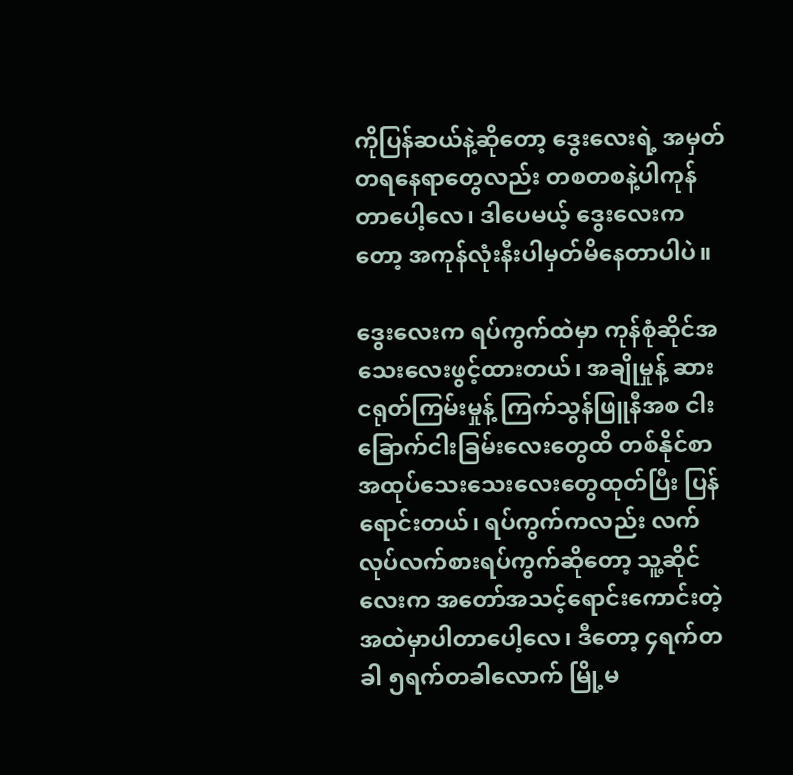ကိုပြန်ဆယ်နဲ့ဆိုတော့ ဒွေးလေးရဲ့ အမှတ်တရနေရာတွေလည်း တစတစနဲ့ပါကုန်တာပေါ့လေ၊ ဒါပေမယ့် ဒွေးလေးကတော့ အကုန်လုံးနီးပါမှတ်မိနေတာပါပဲ။

ဒွေးလေးက ရပ်ကွက်ထဲမှာ ကုန်စုံဆိုင်အသေးလေးဖွင့်ထားတယ်၊ အချိုမှုန့် ဆား ငရုတ်ကြမ်းမှုန့် ကြက်သွန်ဖြူနီအစ ငါးခြောက်ငါးခြမ်းလေးတွေထိ တစ်နိုင်စာ အထုပ်သေးသေးလေးတွေထုတ်ပြီး ပြန်ရောင်းတယ်၊ ရပ်ကွက်ကလည်း လက်လုပ်လက်စားရပ်ကွက်ဆိုတော့ သူ့ဆိုင်လေးက အတော်အသင့်ရောင်းကောင်းတဲ့အထဲမှာပါတာပေါ့လေ၊ ဒီတော့ ၄ရက်တခါ ၅ရက်တခါလောက် မြို့မ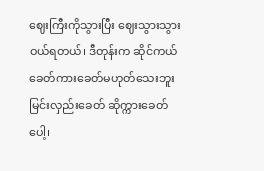ဈေးကြီးကိုသွားပြီး ဈေးသွားသွားဝယ်ရတယ်၊ ဒီတုန်းက ဆိုင်ကယ်ခေတ်ကားခေတ်မဟုတ်သေးဘူး မြင်းလှည်းခေတ် ဆိုက္ကားခေတ်ပေါ့၊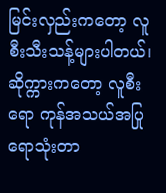မြင်းလှည်းကတော့ လူစီးသီးသန့်များပါတယ်၊ ဆိုက္ကားကတော့ လူစီးရော ကုန်အသယ်အပြုရောသုံးတာ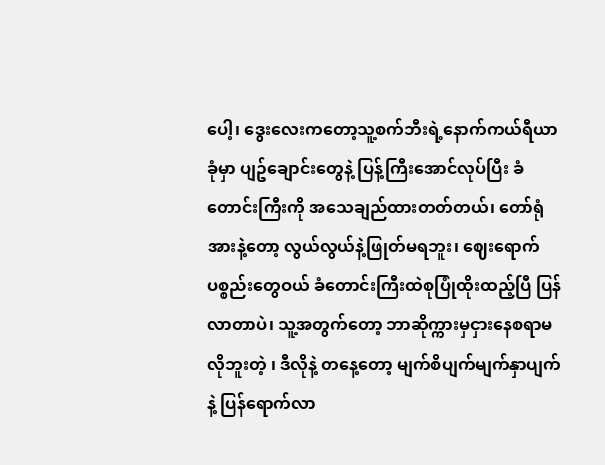ပေါ့၊ ဒွေးလေးကတော့သူ့စက်ဘီးရဲ့နောက်ကယ်ရီယာခုံမှာ ပျဥ်ချောင်းတွေနဲ့ ပြန့်ကြီးအောင်လုပ်ပြီး ခံတောင်းကြီးကို အသေချည်ထားတတ်တယ်၊ တော်ရုံအားနဲ့တော့ လွယ်လွယ်နဲ့ဖြုတ်မရဘူး၊ ဈေးရောက် ပစ္စည်းတွေဝယ် ခံတောင်းကြီးထဲစုပြုံထိုးထည့်ပြီ ပြန်လာတာပဲ၊ သူ့အတွက်တော့ ဘာဆိုက္ကားမှငှားနေစရာမလိုဘူးတဲ့ ၊ ဒီလိုနဲ့ တနေ့တော့ မျက်စိပျက်မျက်နှာပျက်နဲ့ ပြန်ရောက်လာ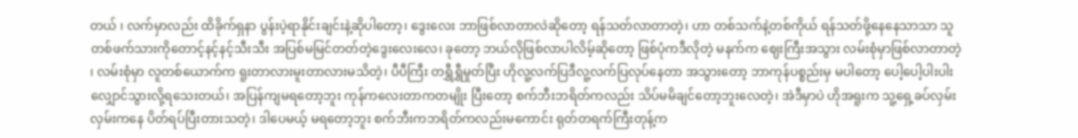တယ် ၊ လက်မှာလည်း ထိခိုက်ရှနာ ပွန်းပဲ့ရာနိုင်းချင်းနဲ့ဆိုပါတော့၊ ဒွေးလေး ဘာဖြစ်လာတာလဲဆိုတော့ ရန်သတ်လာတာတဲ့၊ ဟာ တစ်သက်နဲ့တစ်ကိုယ် ရန်သတ်ဖို့နေနေသာသာ သူတစ်ဖက်သားကိုတောင့်နင့်နင့်သီးသီး အပြစ်မမြင်တတ်တဲ့ဒွေးလေးလေ၊ ခုတော့ ဘယ်လိုဖြစ်လာပါလိမ့်ဆိုတော့ ဖြစ်ပုံကဒီလိုတဲ့ မနက်က ဈေးကြီးအသွား လမ်းစုံမှာဖြစ်လာတာတဲ့ ၊ လမ်းစုံမှာ လူတစ်ယောက်က ရူးတာလားမူးတာလားမသိတဲ့၊ ပီပီကြီး တရွှီရွှီမှုတ်ပြီး ဟိုလူ့လက်ပြဒီလူ့လက်ပြလုပ်နေတာ အသွားတော့ ဘာကုန်ပစ္စည်းမှ မပါတော့ ပေါ့ပေါ့ပါးပါးလျှောင်သွားလို့ရသေးတယ်၊ အပြန်ကျမရတော့ဘူး ကုန်ကလေးတာကတမျိုး ပြီးတော့ စက်ဘီးဘရိတ်ကလည်း သိပ်မမိချင်တော့ဘူးလေတဲ့၊ အဲဒီမှာပဲ ဟိုအရူးက သူ့ရှေ့ခပ်လှမ်းလှမ်းကနေ ပိတ်ရပ်ပြီးတားသတဲ့၊ ဒါပေမယ့် မရတော့ဘူး စက်ဘီးကဘရိတ်ကလည်းမကောင်း ရုတ်တရက်ကြီးတုန့်က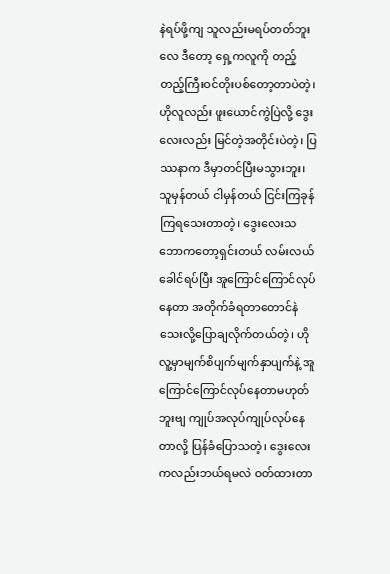နဲရပ်ဖို့ကျ သူလည်းမရပ်တတ်ဘူးလေ ဒီတော့ ရှေ့ကလူကို တည့်တည့်ကြီးဝင်တိုးပစ်တော့တာပဲတဲ့၊ ဟိုလူလည်း ဖူးယောင်ကွဲပြဲလို့ ဒွေးလေးလည်း မြင်တဲ့အတိုင်းပဲတဲ့၊ ပြဿနာက ဒီမှာတင်ပြီးမသွားဘူး၊ သူမှန်တယ် ငါမှန်တယ် ငြင်းကြခုန်ကြရသေးတာတဲ့၊ ဒွေးလေးသဘောကတော့ရှင်းတယ် လမ်းလယ်ခေါင်ရပ်ပြီး အူကြောင်ကြောင်လုပ်နေတာ အတိုက်ခံရတာတောင်နဲသေးလို့ပြောချလိုက်တယ်တဲ့၊ ဟိုလူ့မှာမျက်စိပျက်မျက်နှာပျက်နဲ့ အူကြောင်ကြောင်လုပ်နေတာမဟုတ်ဘူးဗျ ကျုပ်အလုပ်ကျုပ်လုပ်နေတာလို့ ပြန်ခံပြောသတဲ့၊ ဒွေးလေးကလည်းဘယ်ရမလဲ ဝတ်ထားတာ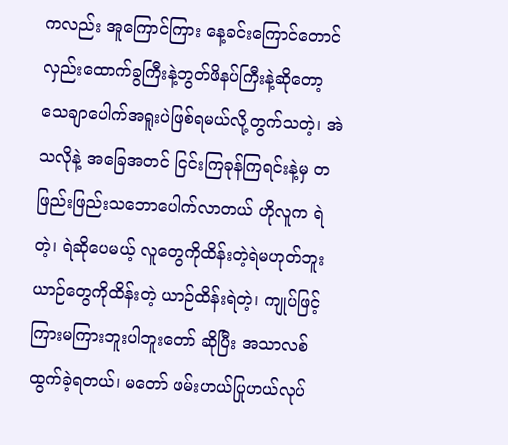ကလည်း အူကြောင်ကြား နေ့ခင်းကြောင်တောင်လှည်းထောက်ခွကြီးနဲ့ဘွတ်ဖိနပ်ကြီးနဲ့ဆိုတော့ သေချာပေါက်အရူးပဲဖြစ်ရမယ်လို့တွက်သတဲ့၊ အဲသလိုနဲ့ အခြေအတင် ငြင်းကြခုန်ကြရင်းနဲ့မှ တဖြည်းဖြည်းသဘောပေါက်လာတယ် ဟိုလူက ရဲတဲ့၊ ရဲဆိုပေမယ့် လူတွေကိုထိန်းတဲ့ရဲမဟုတ်ဘူး ယာဉ်တွေကိုထိန်းတဲ့ ယာဉ်ထိန်းရဲတဲ့၊ ကျုပ်ဖြင့် ကြားမကြားဘူးပါဘူးတော် ဆိုပြီး အသာလစ်ထွက်ခဲ့ရတယ်၊ မတော် ဖမ်းဟယ်ပြုဟယ်လုပ်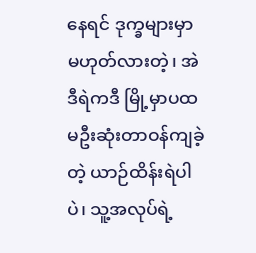နေရင် ဒုက္ခများမှာမဟုတ်လားတဲ့၊ အဲဒီရဲကဒီ မြို့မှာပထမဦးဆုံးတာဝန်ကျခဲ့တဲ့ ယာဉ်ထိန်းရဲပါပဲ၊ သူ့အလုပ်ရဲ့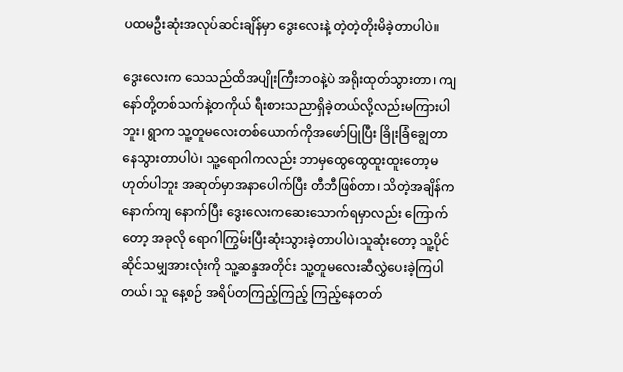ပထမဦးဆုံးအလုပ်ဆင်းချိန်မှာ ဒွေးလေးနဲ့ တဲ့တဲ့တိုးမိခဲ့တာပါပဲ။

ဒွေးလေးက သေသည်ထိအပျိုးကြီးဘဝနဲ့ပဲ အရိုးထုတ်သွားတာ၊ ကျနော်တို့တစ်သက်နဲ့တကိုယ် ရီးစားသညာရှိခဲ့တယ်လို့လည်းမကြားပါဘူး၊ ရွာက သူ့တူမလေးတစ်ယောက်ကိုအဖော်ပြုပြီး ခြိုးခြံချွေတာ နေသွားတာပါပဲ၊ သူ့ရောဂါကလည်း ဘာမှထွေထွေထူးထူးတော့မဟုတ်ပါဘူး အဆုတ်မှာအနာပေါက်ပြီး တီဘီဖြစ်တာ၊ သိတဲ့အချိန်ကနောက်ကျ နောက်ပြီး ဒွေးလေးကဆေးသောက်ရမှာလည်း ကြောက်တော့ အခုလို ရောဂါကြွမ်းပြီးဆုံးသွားခဲ့တာပါပဲ၊သူဆုံးတော့ သူ့ပိုင်ဆိုင်သမျှအားလုံးကို သူ့ဆန္ဒအတိုင်း သူ့တူမလေးဆီလွှဲပေးခဲ့ကြပါတယ်၊ သူ နေ့စဉ် အရိပ်တကြည့်ကြည့် ကြည့်နေတတ်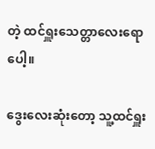တဲ့ ထင်ရှူးသေတ္တာလေးရောပေါ့။

ဒွေးလေးဆုံးတော့ သူ့ထင်ရှူး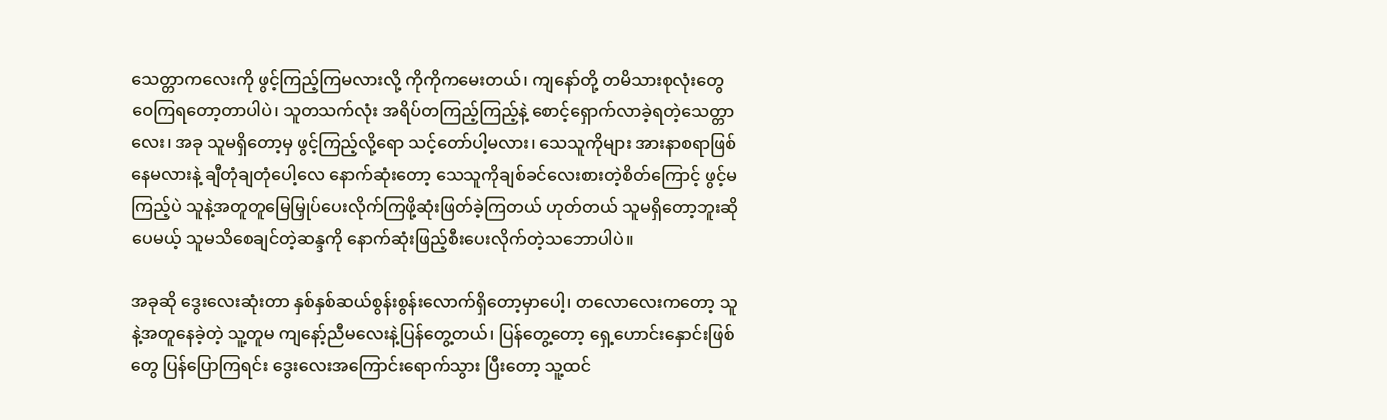သေတ္တာကလေးကို ဖွင့်ကြည့်ကြမလားလို့ ကိုကိုကမေးတယ်၊ ကျနော်တို့ တမိသားစုလုံးတွေဝေကြရတော့တာပါပဲ၊ သူတသက်လုံး အရိပ်တကြည့်ကြည့်နဲ့ စောင့်ရှောက်လာခဲ့ရတဲ့သေတ္တာလေး၊ အခု သူမရှိတော့မှ ဖွင့်ကြည့်လို့ရော သင့်တော်ပါ့မလား၊ သေသူကိုများ အားနာစရာဖြစ်နေမလားနဲ့ ချီတုံချတုံပေါ့လေ နောက်ဆုံးတော့ သေသူကိုချစ်ခင်လေးစားတဲ့စိတ်ကြောင့် ဖွင့်မကြည့်ပဲ သူနဲ့အတူတူမြေမြှုပ်ပေးလိုက်ကြဖို့ဆုံးဖြတ်ခဲ့ကြတယ် ဟုတ်တယ် သူမရှိတော့ဘူးဆိုပေမယ့် သူမသိစေချင်တဲ့ဆန္ဒကို နောက်ဆုံးဖြည့်စီးပေးလိုက်တဲ့သဘောပါပဲ။

အခုဆို ဒွေးလေးဆုံးတာ နှစ်နှစ်ဆယ်စွန်းစွန်းလောက်ရှိတော့မှာပေါ့၊ တလောလေးကတော့ သူနဲ့အတူနေခဲ့တဲ့ သူ့တူမ ကျနော့်ညီမလေးနဲ့ပြန်တွေ့တယ်၊ ပြန်တွေ့တော့ ရှေ့ဟောင်းနှောင်းဖြစ်တွေ ပြန်ပြောကြရင်း ဒွေးလေးအကြောင်းရောက်သွား ပြီးတော့ သူ့ထင်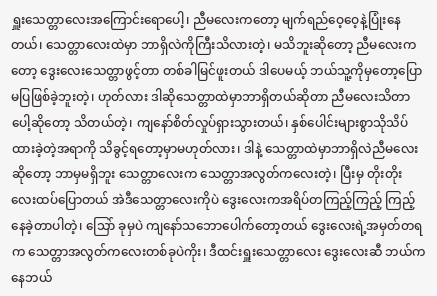ရှူးသေတ္တာလေးအကြောင်းရောပေါ့၊ ညီမလေးကတော့ မျက်ရည်ဝေ့ဝေ့နဲ့ပြုံးနေတယ်၊ သေတ္တာလေးထဲမှာ ဘာရှိလဲကိုကြီးသိလားတဲ့၊ မသိဘူးဆိုတော့ ညီမလေးကတော့ ဒွေးလေးသေတ္တာဖွင့်တာ တစ်ခါမြင်ဖူးတယ် ဒါပေမယ့် ဘယ်သူ့ကိုမှတော့ပြောမပြဖြစ်ခဲ့ဘူးတဲ့၊ ဟုတ်လား ဒါဆိုသေတ္တာထဲမှာဘာရှိတယ်ဆိုတာ ညီမလေးသိတာပေါ့ဆိုတော့ သိတယ်တဲ့၊ ကျနော်စိတ်လှုပ်ရှားသွားတယ်၊ နှစ်ပေါင်းများစွာသိုသိပ်ထားခဲ့တဲ့အရာကို သိခွင့်ရတော့မှာမဟုတ်လား၊ ဒါနဲ့ သေတ္တာထဲမှာဘာရှိလဲညီမလေးဆိုတော့ ဘာမှမရှိဘူး သေတ္တာလေးက သေတ္တာအလွတ်ကလေးတဲ့၊ ပြီးမှ တိုးတိုးလေးထပ်ပြောတယ် အဲဒီသေတ္တာလေးကိုပဲ ဒွေးလေးကအရိပ်တကြည့်ကြည့် ကြည့်နေခဲ့တာပါတဲ့၊ သြော် ခုမှပဲ ကျနော်သဘောပေါက်တော့တယ် ဒွေးလေးရဲ့အမှတ်တရက သေတ္တာအလွတ်ကလေးတစ်ခုပဲကိုး၊ ဒီထင်းရှူးသေတ္တာလေး ဒွေးလေးဆီ ဘယ်ကနေဘယ်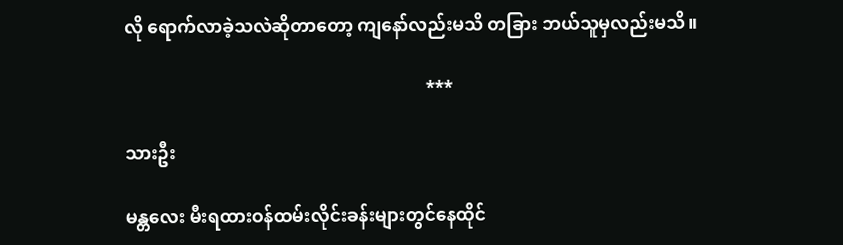လို ရောက်လာခဲ့သလဲဆိုတာတော့ ကျနော်လည်းမသိ တခြား ဘယ်သူမှလည်းမသိ။

                                                                    ***

သားဦး

မန္တလေး မီးရထားဝန်ထမ်းလိုင်းခန်းများတွင်နေထိုင်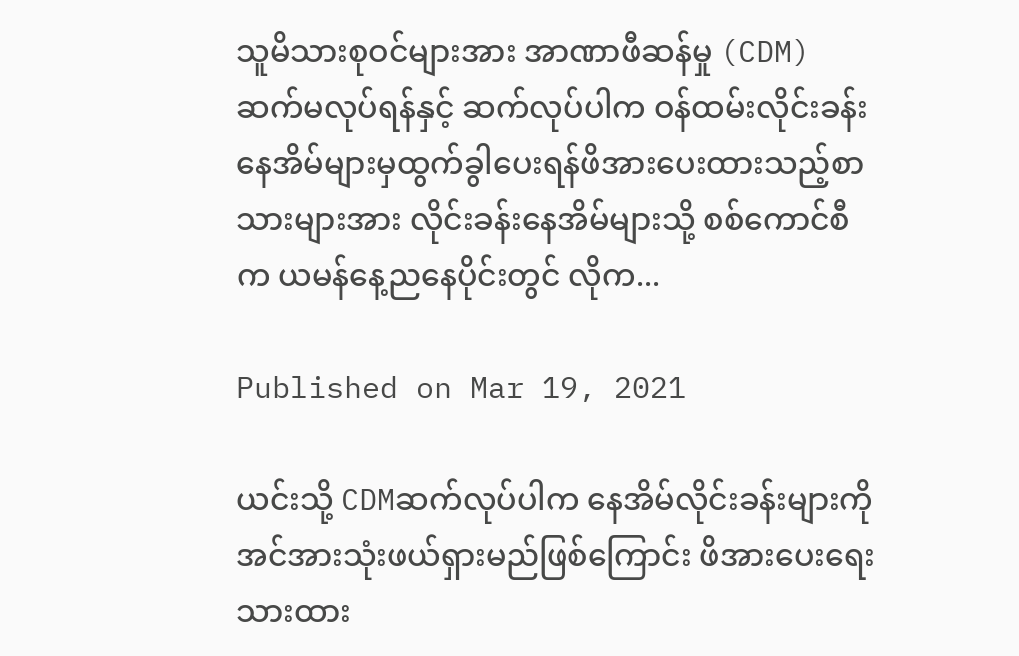သူမိသားစုဝင်များအား အာဏာဖီဆန်မှု (CDM)ဆက်မလုပ်ရန်နှင့် ဆက်လုပ်ပါက ဝန်ထမ်းလိုင်းခန်းနေအိမ်များမှထွက်ခွါပေးရန်ဖိအားပေးထားသည့်စာသားများအား လိုင်းခန်းနေအိမ်များသို့ စစ်ကောင်စီက ယမန်နေ့ညနေပိုင်းတွင် လိုက...

Published on Mar 19, 2021

ယင်းသို့ CDMဆက်လုပ်ပါက နေအိမ်လိုင်းခန်းများကို အင်အားသုံးဖယ်ရှားမည်ဖြစ်ကြောင်း ဖိအားပေးရေးသားထား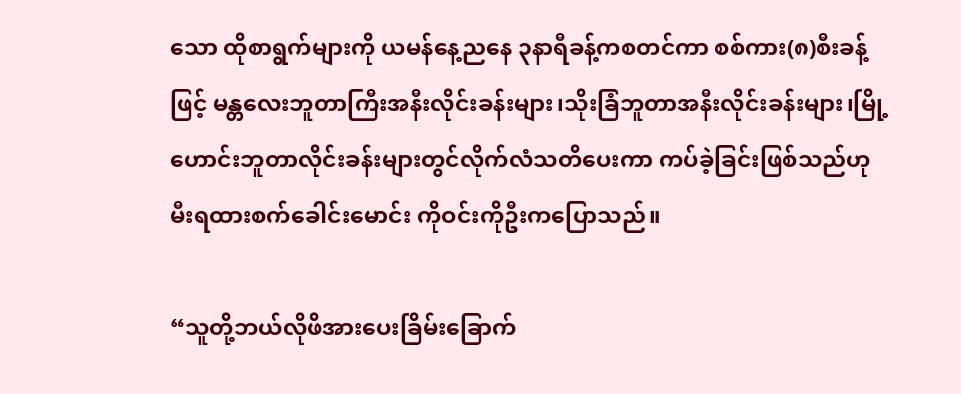သော ထိုစာရွက်များကို ယမန်နေ့ညနေ ၃နာရီခန့်ကစတင်ကာ စစ်ကား(၈)စီးခန့်ဖြင့် မန္တလေးဘူတာကြီးအနီးလိုင်းခန်းများ၊သိုးခြံဘူတာအနီးလိုင်းခန်းများ၊မြို့ဟောင်းဘူတာလိုင်းခန်းများတွင်လိုက်လံသတိပေးကာ ကပ်ခဲ့ခြင်းဖြစ်သည်ဟု
မီးရထားစက်ခေါင်းမောင်း ကိုဝင်းကိုဦးကပြောသည်။

“သူတို့ဘယ်လိုဖိအားပေးခြိမ်းခြောက်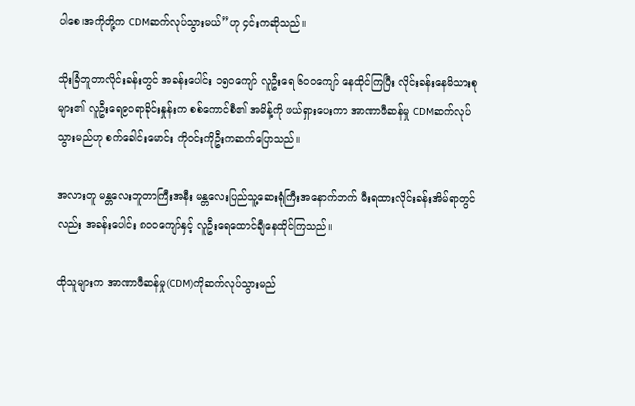ပါစေ၊အကိုတို့က CDMဆက်လုပ်သွားမယ်”ဟု ၄င်းကဆိုသည်။

သိုးခြံဘူတာလိုင်းခန်းတွင် အခန်းပေါင်း ၁၅၀ကျော် လူဦးရေ ၆၀၀ကျော် နေထိုင်ကြပြီး လိုင်းခန်းနေမိသားစုများ၏ လူဦးရေ၉၀ရာခိုင်းနှုန်းက စစ်ကောင်စီ၏ အမိန့်ကို ဖယ်ရှားပေးကာ အာဏာဖီဆန်မှု CDMဆက်လုပ်သွားမည်ဟု စက်ခေါင်းမောင်း ကိုဝင်းကိုဦးကဆက်ပြောသည်။

အလားတူ မန္တလေးဘူတာကြီးအနီး မန္တလေးပြည်သူ့ဆေးရုံကြီးအနောက်ဘက် မီးရထားလိုင်းခန်းအိမ်ရာတွင်လည်း အခန်းပေါင်း ၈၀၀ကျော်နှင့် လူဦးရေထောင်ချီနေထိုင်ကြသည်။

ထိုသူများက အာဏာဖီဆန်မှု(CDM)ကိုဆက်လုပ်သွားမည်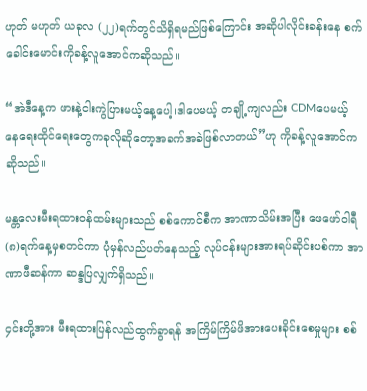ဟုတ် မဟုတ် ယခုလ (၂၂)ရက်တွင်သိရှိရမည်ဖြစ်ကြောင်း အဆိုပါလိုင်းခန်းနေ စက်ခေါင်းမောင်းကိုခန့်လူအောင်ကဆိုသည်။

“အဲဒီနေ့က ဖားနဲ့ငါးကွဲပြားမယ့်နေ့ပေါ့၊ဒါပေမယ့် တချို့ကျလည်း CDMပေမယ့် နေရေးထိုင်ရေးတွေကခုလိုဆိုတော့အခက်အခဲဖြစ်လာတယ်”ဟု ကိုခန့်လူအောင်ကဆိုသည်။

မန္တလေးမီးရထားဝန်ထမ်းများသည် စစ်ကောင်စီက အာဏာသိမ်းအပြီး ဖေဖော်ဝါရီ (၈)ရက်နေ့မှစတင်ကာ ပုံမှန်လည်ပတ်နေသည့် လုပ်ငန်းများအားရပ်ဆိုင်းပစ်ကာ အာဏာဖီဆန်ကာ ဆန္ဒပြလျှက်ရှိသည်။

၄င်းတို့အား မီးရထားပြန်လည်ထွက်ခွာရန် အကြိမ်ကြိမ်ဖိအားပေးခိုင်းစေမှုများ စစ်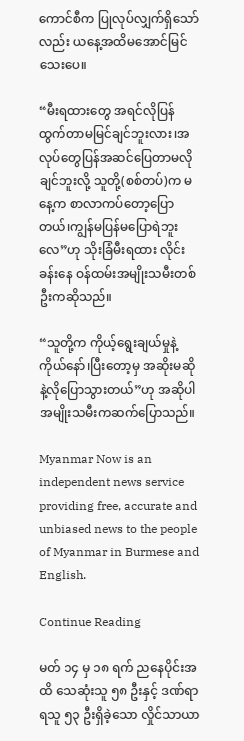ကောင်စီက ပြုလုပ်လျှက်ရှိသော်လည်း ယနေ့အထိမအောင်မြင်သေးပေ။

“မီးရထားတွေ အရင်လိုပြန်ထွက်တာမမြင်ချင်ဘူးလား၊အလုပ်တွေပြန်အဆင်ပြေတာမလိုချင်ဘူးလို့ သူတို့(စစ်တပ်)က မနေ့က စာလာကပ်တော့ပြောတယ်၊ကျွန်မပြန်မပြောရဲဘူးလေ”ဟု သိုးခြံမီးရထား လိုင်းခန်းနေ ဝန်ထမ်းအမျိုးသမီးတစ်ဦးကဆိုသည်။

“သူတို့က ကိုယ့်ရွေးချယ်မှုနဲ့ကိုယ်နော်၊ပြီးတော့မှ အဆိုးမဆိုနဲ့လိုပြောသွားတယ်”ဟု အဆိုပါအမျိုးသမီးကဆက်ပြောသည်။

Myanmar Now is an independent news service providing free, accurate and unbiased news to the people of Myanmar in Burmese and English.

Continue Reading

မတ် ၁၄ မှ ၁၈ ရက် ညနေပိုင်းအထိ သေဆုံးသူ ၅၈ ဦးနှင့် ဒဏ်ရာရသူ ၅၃ ဦးရှိခဲ့သော လှိုင်သာယာ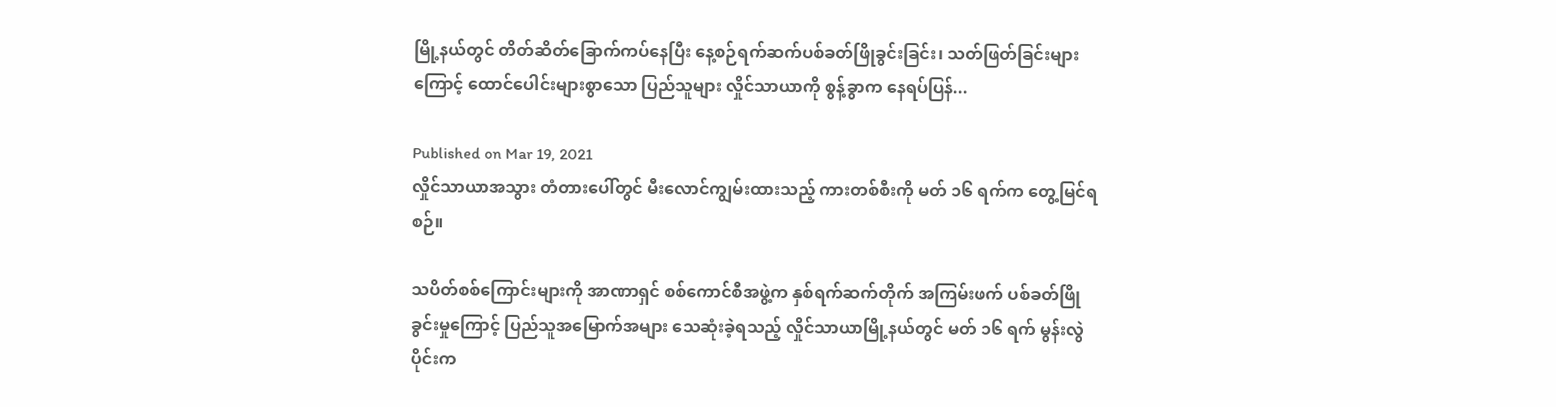မြို့နယ်တွင် တိတ်ဆိတ်ခြောက်ကပ်နေပြီး နေ့စဉ်ရက်ဆက်ပစ်ခတ်ဖြိုခွင်းခြင်း၊ သတ်ဖြတ်ခြင်းများကြောင့် ထောင်ပေါင်းများစွာသော ပြည်သူများ လှိုင်သာယာကို စွန့်ခွာက နေရပ်ပြန်...

Published on Mar 19, 2021
လှိုင်သာယာအသွား တံတားပေါ်တွင် မီးလောင်ကျွမ်းထားသည့် ကားတစ်စီးကို မတ် ၁၆ ရက်က တွေ့မြင်ရစဉ်။

သပိတ်စစ်ကြောင်းများကို အာဏာရှင် စစ်ကောင်စီအဖွဲ့က နှစ်ရက်ဆက်တိုက် အကြမ်းဖက် ပစ်ခတ်ဖြို ခွင်းမှုကြောင့် ပြည်သူအမြောက်အများ သေဆုံးခဲ့ရသည့် လှိုင်သာယာမြို့နယ်တွင် မတ် ၁၆ ရက် မွန်းလွဲ ပိုင်းက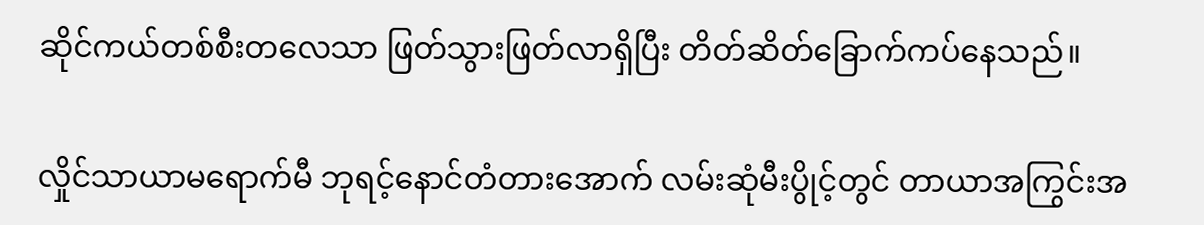ဆိုင်ကယ်တစ်စီးတလေသာ ဖြတ်သွားဖြတ်လာရှိပြီး တိတ်ဆိတ်ခြောက်ကပ်နေသည်။

လှိုင်သာယာမရောက်မီ ဘုရင့်နောင်တံတားအောက် လမ်းဆုံမီးပွိုင့်တွင် တာယာအကြွင်းအ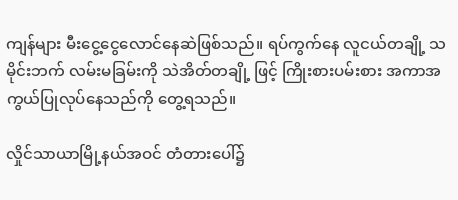ကျန်များ မီးငွေ့ငွေလောင်နေဆဲဖြစ်သည်။ ရပ်ကွက်နေ လူငယ်တချို့ သမိုင်းဘက် လမ်းမခြမ်းကို သဲအိတ်တချို့ ဖြင့် ကြိုးစားပမ်းစား အကာအကွယ်ပြုလုပ်နေသည်ကို တွေ့ရသည်။

လှိုင်သာယာမြို့နယ်အဝင် တံတားပေါ်၌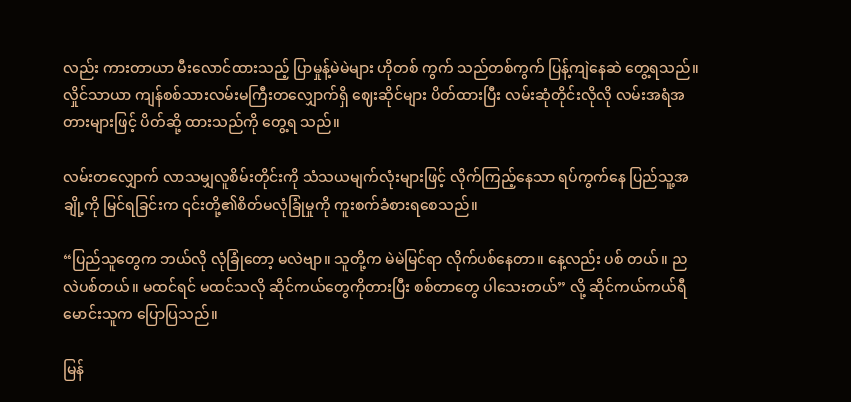လည်း ကားတာယာ မီးလောင်ထားသည့် ပြာမှုန့်မဲမဲများ ဟိုတစ် ကွက် သည်တစ်ကွက် ပြန့်ကျဲနေဆဲ တွေ့ရသည်။ လှိုင်သာယာ ကျန်စစ်သားလမ်းမကြီးတလျှောက်ရှိ ဈေးဆိုင်များ ပိတ်ထားပြီး လမ်းဆုံတိုင်းလိုလို လမ်းအရံအတားများဖြင့် ပိတ်ဆို့ ထားသည်ကို တွေ့ရ သည်။

လမ်းတလျှောက် လာသမျှလူစိမ်းတိုင်းကို သံသယမျက်လုံးများဖြင့် လိုက်ကြည့်နေသာ ရပ်ကွက်နေ ပြည်သူ့အချို့ကို မြင်ရခြင်းက ၎င်းတို့၏စိတ်မလုံခြုံမှုကို ကူးစက်ခံစားရစေသည်။

“ပြည်သူတွေက ဘယ်လို လုံခြုံတော့ မလဲဗျာ။ သူတို့က မဲမဲမြင်ရာ လိုက်ပစ်နေတာ။ နေ့လည်း ပစ် တယ်။ ညလဲပစ်တယ်။ မထင်ရင် မထင်သလို ဆိုင်ကယ်တွေကိုတားပြီး စစ်တာတွေ ပါသေးတယ်” လို့ ဆိုင်ကယ်ကယ်ရီမောင်းသူက ပြောပြသည်။

မြန်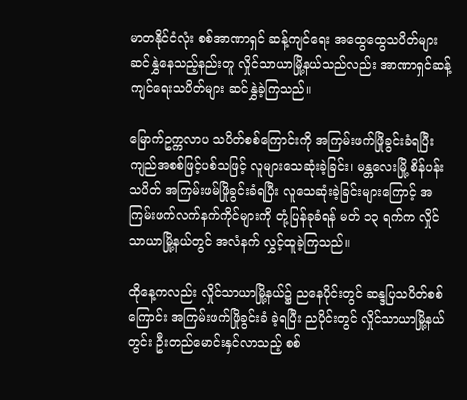မာတနိုင်ငံလုံး စစ်အာဏာရှင် ဆန့်ကျင်ရေး အထွေထွေသပိတ်များ ဆင်နွှဲနေသည့်နည်းတူ လှိုင်သာယာမြို့နယ်သည်လည်း အာဏာရှင်ဆန့်ကျင်ရေးသပိတ်များ ဆင်နွှဲခဲ့ကြသည်။

မြောက်ဥက္ကလာပ သပိတ်စစ်ကြောင်းကို အကြမ်းဖက်ဖြိုခွင်းခံရပြီး ကျည်အစစ်ဖြင့်ပစ်သဖြင့် လူများသေဆုံးခဲ့ခြင်း၊ မန္တလေးမြို့ စိန်ပန်းသပိတ် အကြမ်းဖမ်ဖြိုခွင်းခံရပြီး လူသေဆုံးခဲ့ခြင်းများကြောင့် အကြမ်းဖက်လက်နက်ကိုင်များကို တုံ့ပြန်ခုခံရန် မတ် ၁၃ ရက်က လှိုင်သာယာမြို့နယ်တွင် အလံနက် လွှင့်ထူခဲ့ကြသည်။

ထိုနေ့ကလည်း လှိုင်သာယာမြို့နယ်၌ ညနေပိုင်းတွင် ဆန္ဒပြသပိတ်စစ်ကြောင်း အကြမ်းဖက်ဖြိုခွင်းခံ ခဲ့ရပြီး ညပိုင်းတွင် လှိုင်သာယာမြို့နယ်တွင်း ဦးတည်မောင်းနှင်လာသည့် စစ်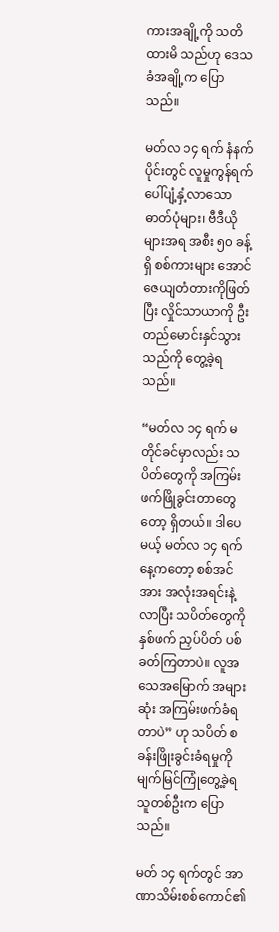ကားအချို့ကို သတိထားမိ သည်ဟု ဒေသခံအချို့က ပြောသည်။

မတ်လ ၁၄ ရက် နံနက်ပိုင်းတွင် လူမှုကွန်ရက်ပေါ်ပျံ့နှံ့လာသော ဓာတ်ပုံများ၊ ဗီဒီယိုများအရ အစီး ၅၀ ခန့်ရှိ စစ်ကားများ အောင်ဇေယျတံတားကိုဖြတ်ပြီး လှိုင်သာယာကို ဦးတည်မောင်းနှင်သွားသည်ကို တွေ့ခဲ့ရသည်။

“မတ်လ ၁၄ ရက် မတိုင်ခင်မှာလည်း သပိတ်တွေကို အကြမ်းဖက်ဖြိုခွင်းတာတွေတော့ ရှိတယ်။ ဒါပေမယ့် မတ်လ ၁၄ ရက်နေ့ကတော့ စစ်အင်အား အလုံးအရင်းနဲ့လာပြီး သပိတ်တွေကို နှစ်ဖက် ညှပ်ပိတ် ပစ်ခတ်ကြတာပဲ။ လူအသေအမြောက် အများဆုံး အကြမ်းဖက်ခံရတာပဲ” ဟု သပိတ် စခန်းဖြိုးခွင်းခံရမှုကို မျက်မြင်ကြုံတွေ့ခဲ့ရသူတစ်ဦးက ပြောသည်။

မတ် ၁၄ ရက်တွင် အာဏာသိမ်းစစ်ကောင်၏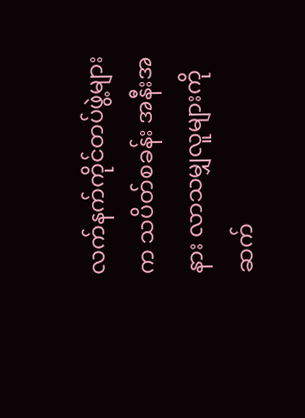လက်နက်ကိုင်တပ်ဖွဲ့များက သပိတ်စခန်း အနီးအနား လာသမျှလူများကို ဆက်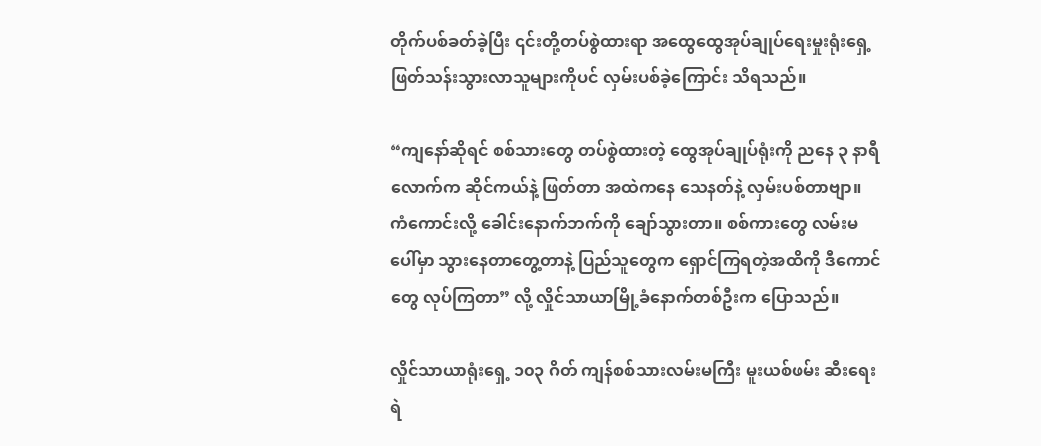တိုက်ပစ်ခတ်ခဲ့ပြီး ၎င်းတို့တပ်စွဲထားရာ အထွေထွေအုပ်ချုပ်ရေးမှုးရုံးရှေ့ ဖြတ်သန်းသွားလာသူများကိုပင် လှမ်းပစ်ခဲ့ကြောင်း သိရသည်။

“ကျနော်ဆိုရင် စစ်သားတွေ တပ်စွဲထားတဲ့ ထွေအုပ်ချုပ်ရုံးကို ညနေ ၃ နာရီလောက်က ဆိုင်ကယ်နဲ့ ဖြတ်တာ အထဲကနေ သေနတ်နဲ့ လှမ်းပစ်တာဗျာ။ ကံကောင်းလို့ ခေါင်းနောက်ဘက်ကို ချော်သွားတာ။ စစ်ကားတွေ လမ်းမပေါ်မှာ သွားနေတာတွေ့တာနဲ့ ပြည်သူတွေက ရှောင်ကြရတဲ့အထိကို ဒီကောင်တွေ လုပ်ကြတာ” လို့ လှိုင်သာယာမြို့ခံနောက်တစ်ဦးက ပြောသည်။

လှိုင်သာယာရုံးရှေ့ ၁၀၃ ဂိတ် ကျန်စစ်သားလမ်းမကြီး မူးယစ်ဖမ်း ဆီးရေး ရဲ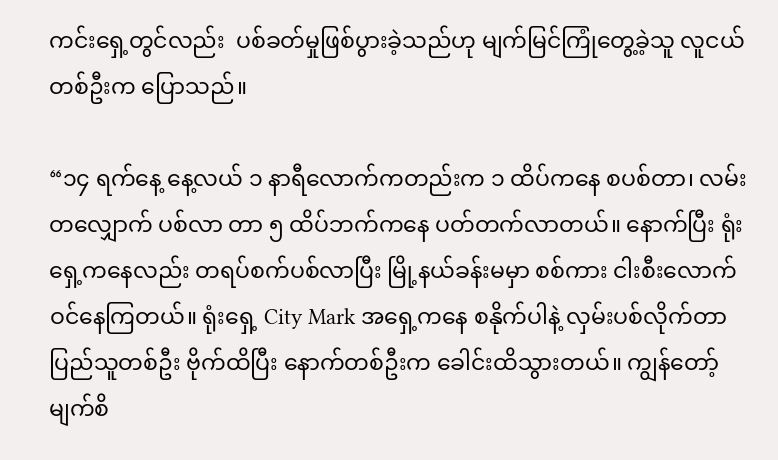ကင်းရှေ့တွင်လည်း  ပစ်ခတ်မှုဖြစ်ပွားခဲ့သည်ဟု မျက်မြင်ကြုံတွေ့ခဲ့သူ လူငယ်တစ်ဦးက ပြောသည်။

“၁၄ ရက်နေ့ နေ့လယ် ၁ နာရီလောက်ကတည်းက ၁ ထိပ်ကနေ စပစ်တာ၊ လမ်းတလျှောက် ပစ်လာ တာ ၅ ထိပ်ဘက်ကနေ ပတ်တက်လာတယ်။ နောက်ပြီး ရုံးရှေ့ကနေလည်း တရပ်စက်ပစ်လာပြီး မြို့နယ်ခန်းမမှာ စစ်ကား ငါးစီးလောက် ဝင်နေကြတယ်။ ရုံးရှေ့ City Mark အရှေ့ကနေ စနိုက်ပါနဲ့ လှမ်းပစ်လိုက်တာ ပြည်သူတစ်ဦး ဗိုက်ထိပြီး နောက်တစ်ဦးက ခေါင်းထိသွားတယ်။ ကျွန်တော့် မျက်စိ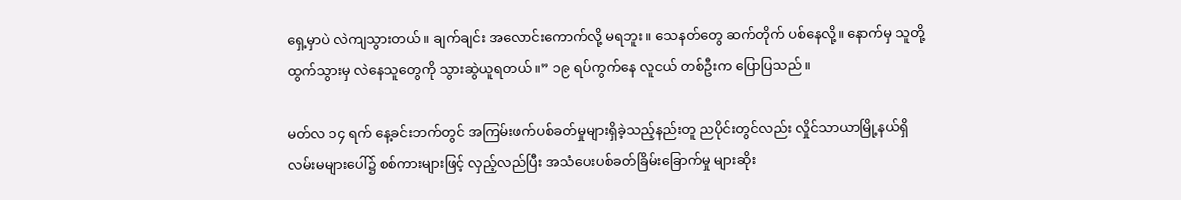ရှေ့မှာပဲ လဲကျသွားတယ်။ ချက်ချင်း အလောင်းကောက်လို့ မရဘူး။ သေနတ်တွေ ဆက်တိုက် ပစ်နေလို့။ နောက်မှ သူတို့ထွက်သွားမှ လဲနေသူတွေကို သွားဆွဲယူရတယ်။” ၁၉ ရပ်ကွက်နေ လူငယ် တစ်ဦးက ပြောပြသည်။

မတ်လ ၁၄ ရက် နေ့ခင်းဘက်တွင် အကြမ်းဖက်ပစ်ခတ်မှုများရှိခဲ့သည့်နည်းတူ ညပိုင်းတွင်လည်း လှိုင်သာယာမြို့နယ်ရှိ လမ်းမများပေါ်၌ စစ်ကားများဖြင့် လှည့်လည်ပြီး အသံပေးပစ်ခတ်ခြိမ်းခြောက်မှု များဆိုး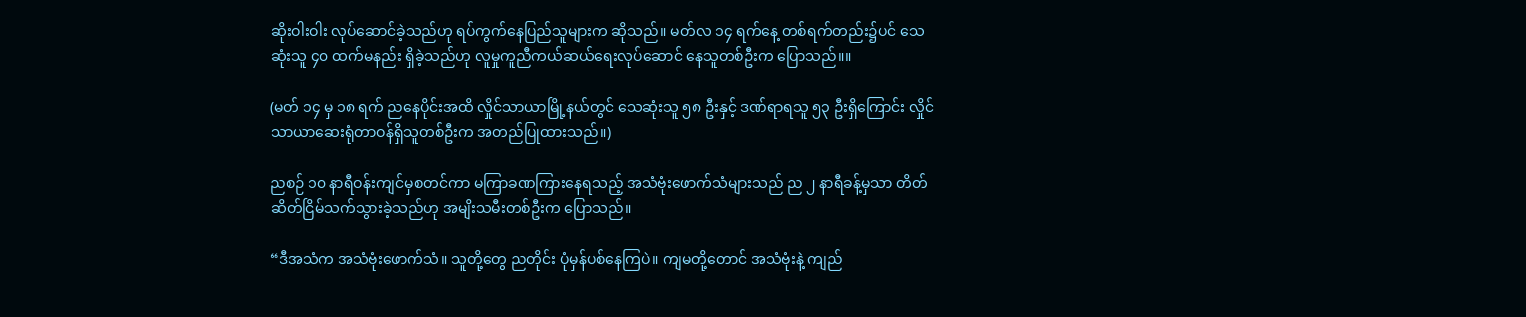ဆိုးဝါးဝါး လုပ်ဆောင်ခဲ့သည်ဟု ရပ်ကွက်နေပြည်သူများက ဆိုသည်။ မတ်လ ၁၄ ရက်နေ့ တစ်ရက်တည်း၌ပင် သေဆုံးသူ ၄၀ ထက်မနည်း ရှိခဲ့သည်ဟု လူမှုကူညီကယ်ဆယ်ရေးလုပ်ဆောင် နေသူတစ်ဦးက ပြောသည်။။

(မတ် ၁၄ မှ ၁၈ ရက် ညနေပိုင်းအထိ လှိုင်သာယာမြို့နယ်တွင် သေဆုံးသူ ၅၈ ဦးနှင့် ဒဏ်ရာရသူ ၅၃ ဦးရှိကြောင်း လှိုင်သာယာဆေးရုံတာဝန်ရှိသူတစ်ဦးက အတည်ပြုထားသည်။)

ညစဉ် ၁၀ နာရီဝန်းကျင်မှစတင်ကာ မကြာခဏကြားနေရသည့် အသံဗုံးဖောက်သံများသည် ည ၂ နာရီခန့်မှသာ တိတ်ဆိတ်ငြိမ်သက်သွားခဲ့သည်ဟု အမျိးသမီးတစ်ဦးက ပြောသည်။

“ဒီအသံက အသံဗုံးဖောက်သံ။ သူတို့တွေ ညတိုင်း ပုံမှန်ပစ်နေကြပဲ။ ကျမတို့တောင် အသံဗုံးနဲ့ ကျည်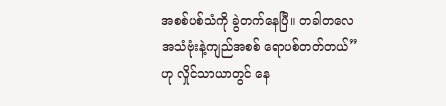အစစ်ပစ်သံကို ခွဲတက်နေပြီ။ တခါတလေ အသံဗုံးနဲ့ကျည်အစစ် ရောပစ်တတ်တယ်” ဟု လှိုင်သာယာတွင် နေ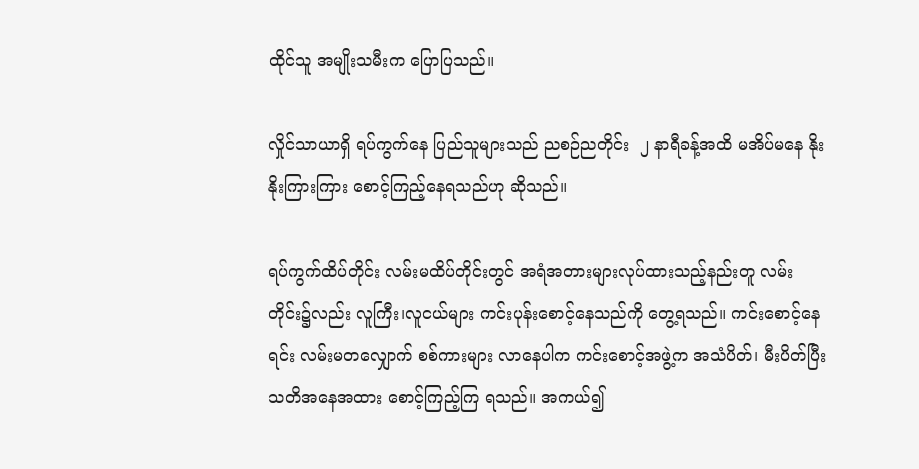ထိုင်သူ အမျိုးသမီးက ပြောပြသည်။

လှိုင်သာယာရှိ ရပ်ကွက်နေ ပြည်သူများသည် ညစဉ်ညတိုင်း  ၂ နာရီခန့်အထိ မအိပ်မနေ နိုးနိုးကြားကြား စောင့်ကြည့်နေရသည်ဟု ဆိုသည်။

ရပ်ကွက်ထိပ်တိုင်း လမ်းမထိပ်တိုင်းတွင် အရံအတားများလုပ်ထားသည့်နည်းတူ လမ်းတိုင်း၌လည်း လူကြီး၊လူငယ်များ ကင်းပုန်းစောင့်နေသည်ကို တွေ့ရသည်။ ကင်းစောင့်နေရင်း လမ်းမတလျှောက် စစ်ကားများ လာနေပါက ကင်းစောင့်အဖွဲ့က အသံပိတ်၊ မီးပိတ်ပြီး သတိအနေအထား စောင့်ကြည့်ကြ ရသည်။ အကယ်၍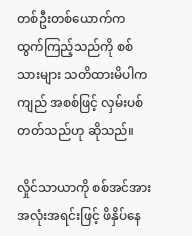တစ်ဦးတစ်ယောက်က ထွက်ကြည့်သည်ကို စစ်သားများ သတိထားမိပါက ကျည် အစစ်ဖြင့် လှမ်းပစ်တတ်သည်ဟု ဆိုသည်။

လှိုင်သာယာကို စစ်အင်အားအလုံးအရင်းဖြင့် ဖိနှိပ်နေ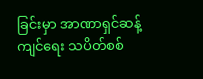ခြင်းမှာ အာဏာရှင်ဆန့်ကျင်ရေး သပိတ်စစ်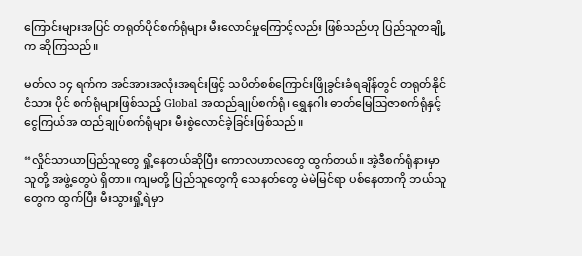ကြောင်းများအပြင် တရုတ်ပိုင်စက်ရုံများ မီးလောင်မှုကြောင့်လည်း ဖြစ်သည်ဟု ပြည်သူတချို့က ဆိုကြသည်။

မတ်လ ၁၄ ရက်က အင်အားအလုံးအရင်းဖြင့် သပိတ်စစ်ကြောင်းဖြိုခွင်းခံရချိန်တွင် တရုတ်နိုင်ငံသား ပိုင် စက်ရုံများဖြစ်သည့် Global အထည်ချုပ်စက်ရုံ၊ ရွှေနဂါး ဓာတ်မြေသြဇာစက်ရုံနှင့် ငွေကြယ်အ ထည်ချုပ်စက်ရုံများ မီးစွဲလောင်ခဲ့ခြင်းဖြစ်သည်။

“လှိုင်သာယာပြည်သူတွေ ရှို့နေတယ်ဆိုပြီး ကောလဟာလတွေ ထွက်တယ်။ အဲ့ဒီစက်ရုံနားမှာ သူတို့ အဖွဲ့တွေပဲ ရှိတာ။ ကျမတို့ ပြည်သူတွေကို သေနတ်တွေ မဲမဲမြင်ရာ ပစ်နေတာကို ဘယ်သူတွေက ထွက်ပြီး မီးသွားရှို့ရဲမှာ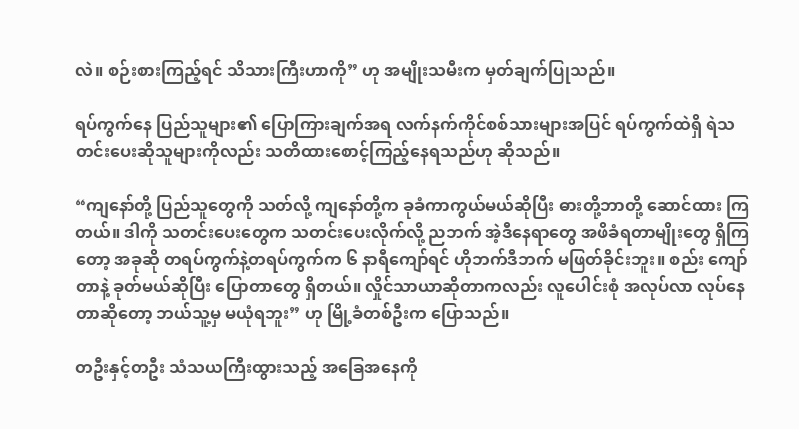လဲ။ စဉ်းစားကြည့်ရင် သိသားကြီးဟာကို” ဟု အမျိုးသမီးက မှတ်ချက်ပြုသည်။

ရပ်ကွက်နေ ပြည်သူများ၏ ပြောကြားချက်အရ လက်နက်ကိုင်စစ်သားများအပြင် ရပ်ကွက်ထဲရှိ ရဲသတင်းပေးဆိုသူများကိုလည်း သတိထားစောင့်ကြည့်နေရသည်ဟု ဆိုသည်။

“ကျနော်တို့ ပြည်သူတွေကို သတ်လို့ ကျနော်တို့က ခုခံကာကွယ်မယ်ဆိုပြီး ဓားတို့ဘာတို့ ဆောင်ထား ကြတယ်။ ဒါကို သတင်းပေးတွေက သတင်းပေးလိုက်လို့ ညဘက် အဲ့ဒီနေရာတွေ အဖိခံရတာမျိုးတွေ ရှိကြတော့ အခုဆို တရပ်ကွက်နဲ့တရပ်ကွက်က ၆ နာရီကျော်ရင် ဟိုဘက်ဒီဘက် မဖြတ်ခိုင်းဘူး။ စည်း ကျော်တာနဲ့ ခုတ်မယ်ဆိုပြီး ပြောတာတွေ ရှိတယ်။ လှိုင်သာယာဆိုတာကလည်း လူပေါင်းစုံ အလုပ်လာ လုပ်နေတာဆိုတော့ ဘယ်သူ့မှ မယုံရဘူး” ဟု မြို့ခံတစ်ဦးက ပြောသည်။

တဦးနှင့်တဦး သံသယကြီးထွားသည့် အခြေအနေကို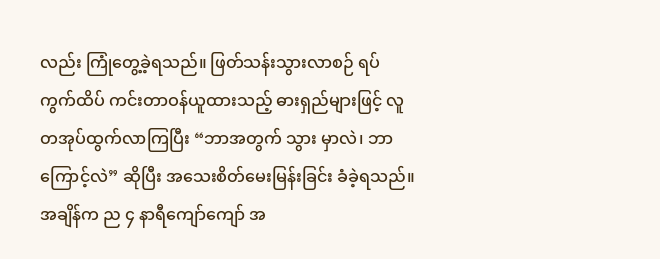လည်း ကြုံတွေ့ခဲ့ရသည်။ ဖြတ်သန်းသွားလာစဉ် ရပ်ကွက်ထိပ် ကင်းတာဝန်ယူထားသည့် ဓားရှည်များဖြင့် လူတအုပ်ထွက်လာကြပြီး “ဘာအတွက် သွား မှာလဲ၊ ဘာကြောင့်လဲ” ဆိုပြီး အသေးစိတ်မေးမြန်းခြင်း ခံခဲ့ရသည်။ အချိန်က ည ၄ နာရီကျော်ကျော် အ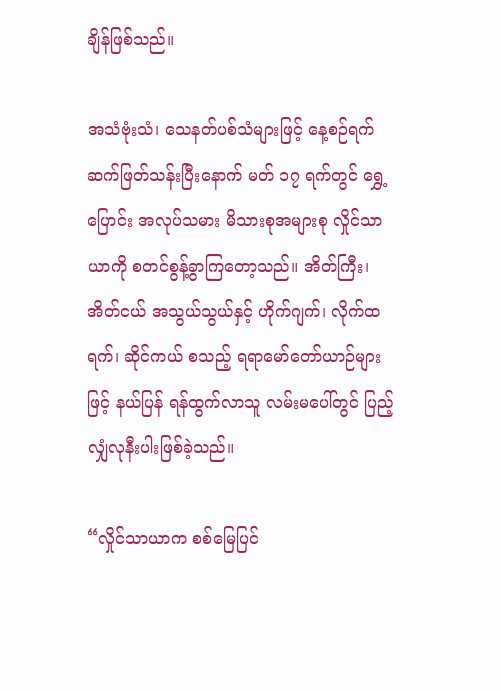ချိန်ဖြစ်သည်။

အသံဗုံးသံ၊ သေနတ်ပစ်သံများဖြင့် နေ့စဉ်ရက်ဆက်ဖြတ်သန်းပြီးနောက် မတ် ၁၇ ရက်တွင် ရွှေ့ပြောင်း အလုပ်သမား မိသားစုအများစု လှိုင်သာယာကို စတင်စွန့်ခွာကြတော့သည်။ အိတ်ကြီး၊ အိတ်ငယ် အသွယ်သွယ်နှင့် ဟိုက်ဂျက်၊ လိုက်ထရက်၊ ဆိုင်ကယ် စသည့် ရရာမော်တော်ယာဉ်များဖြင့် နယ်ပြန် ရန်ထွက်လာသူ လမ်းမပေါ်တွင် ပြည့်လျှံလုနီးပါးဖြစ်ခဲ့သည်။

“လှိုင်သာယာက စစ်မြေပြင်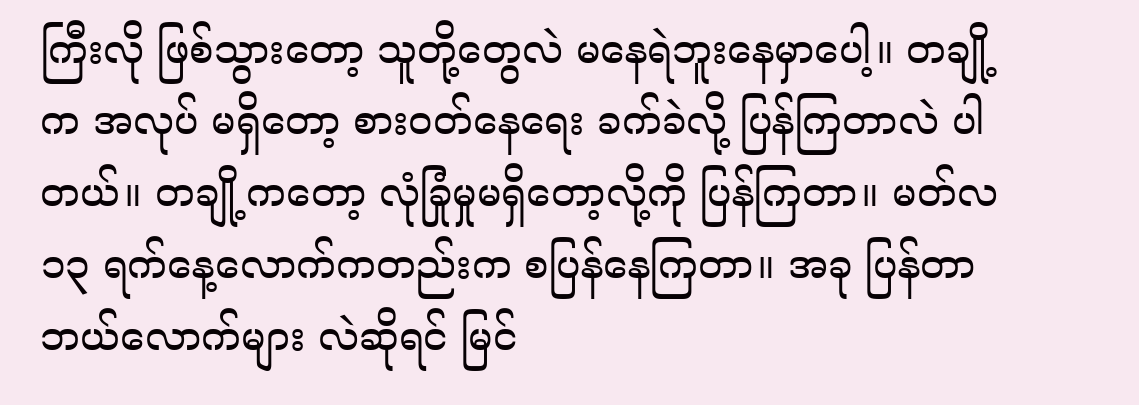ကြီးလို ဖြစ်သွားတော့ သူတို့တွေလဲ မနေရဲဘူးနေမှာပေါ့။ တချို့က အလုပ် မရှိတော့ စားဝတ်နေရေး ခက်ခဲလို့ ပြန်ကြတာလဲ ပါတယ်။ တချို့ကတော့ လုံခြုံမှုမရှိတော့လို့ကို ပြန်ကြတာ။ မတ်လ ၁၃ ရက်နေ့လောက်ကတည်းက စပြန်နေကြတာ။ အခု ပြန်တာ ဘယ်လောက်များ လဲဆိုရင် မြင်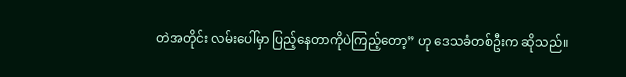တဲအတိုင်း လမ်းပေါ်မှာ ပြည့်နေတာကိုပဲကြည့်တော့” ဟု ဒေသခံတစ်ဦးက ဆိုသည်။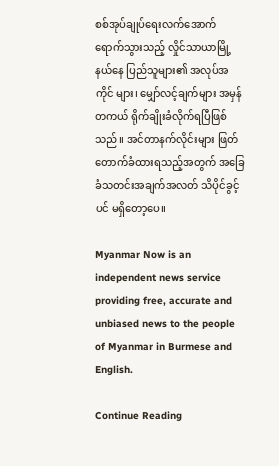စစ်အုပ်ချုပ်ရေးလက်အောက် ရောက်သွားသည့် လှိုင်သာယာမြို့နယ်နေ ပြည်သူများ၏ အလုပ်အကိုင် များ၊ မျှော်လင့်ချက်များ အမှန်တကယ် ရိုက်ချိုးခံလိုက်ရပြီဖြစ်သည်။ အင်တာနက်လိုင်းများ ဖြတ် တောက်ခံထားရသည့်အတွက် အခြေခံသတင်းအချက်အလတ် သိပိုင်ခွင့်ပင် မရှိတော့ပေ။

Myanmar Now is an independent news service providing free, accurate and unbiased news to the people of Myanmar in Burmese and English.

Continue Reading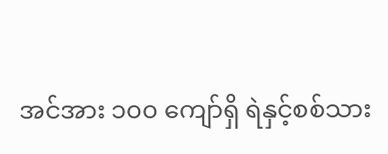အင်အား ၁၀၀ ကျော်ရှိ ရဲနှင့်စစ်သား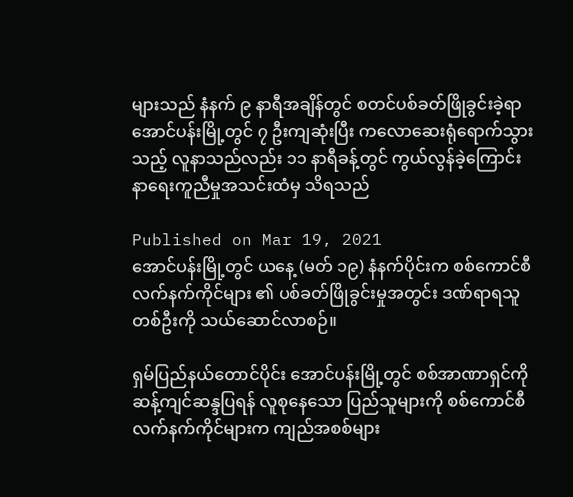များသည် နံနက် ၉ နာရီအချိန်တွင် စတင်ပစ်ခတ်ဖြိုခွင်းခဲ့ရာ အောင်ပန်းမြို့တွင် ၇ ဦးကျဆုံးပြီး ကလောဆေးရုံရောက်သွားသည့် လူနာသည်လည်း ၁၁ နာရီခန့်တွင် ကွယ်လွန်ခဲ့ကြောင်း နာရေးကူညီမှုအသင်းထံမှ သိရသည်

Published on Mar 19, 2021
အောင်ပန်းမြို့တွင် ယနေ့ (မတ် ၁၉) နံနက်ပိုင်းက စစ်ကောင်စီလက်နက်ကိုင်များ ၏ ပစ်ခတ်ဖြိုခွင်းမှုအတွင်း ဒဏ်ရာရသူတစ်ဦးကို သယ်ဆောင်လာစဉ်။

ရှမ်ပြည်နယ်တောင်ပိုင်း အောင်ပန်းမြို့တွင် စစ်အာဏာရှင်ကို ဆန့်ကျင်ဆန္ဒပြရန် လူစုနေသော ပြည်သူများကို စစ်ကောင်စီလက်နက်ကိုင်များက ကျည်အစစ်များ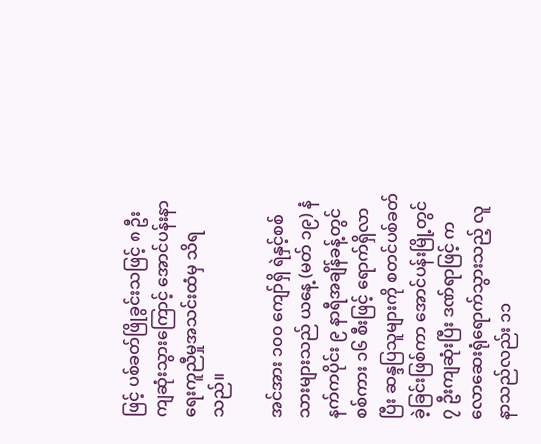ဖြင့် ပစ်ခတ်ဖြိုခွင်းသဖြင့် ၈ ဦး ကျဆုံးသွားကြောင့် အောင်ပန်းနာရေးကူညီမှုအသင်းထံမှ သိရသည်။

အင်အား ၁၀၀ ကျော်ရှိ ရဲနှင့်စစ်သားများသည် ယနေ့ (မတ် ၁၉) နံနက်ကပိုင်း ၉ နာရီအချိန်ခန့်တွင် စစ်ကား ၁၆ စီးဖြင့် ရောက်ရှိလာပြီး ဆန္ဒပြသူများကို စတင်ပစ်ခတ်ခဲ့ခြင်းဖြစ်ကာ အောင်ပန်းမြို့တွင် ၇ ဦးကျဆုံးပြီး ဒဏ်ရာဖြင့် ကလောဆေးရုံရောက်သွားသည့် လူနာသည်လည်း ၁၁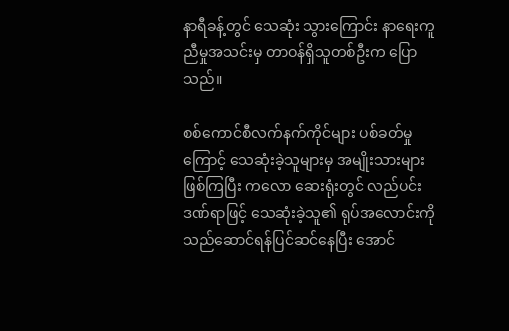နာရီခန့်တွင် သေဆုံး သွားကြောင်း နာရေးကူညီမှုအသင်းမှ တာဝန်ရှိသူတစ်ဦးက ပြောသည်။

စစ်ကောင်စီလက်နက်ကိုင်များ ပစ်ခတ်မှုကြောင့် သေဆုံးခဲ့သူများမှ အမျိုးသားများဖြစ်ကြပြီး ကလော ဆေးရုံးတွင် လည်ပင်းဒဏ်ရာဖြင့် သေဆုံးခဲ့သူ၏ ရုပ်အလောင်းကို သည်ဆောင်ရန်ပြင်ဆင်နေပြီး အောင်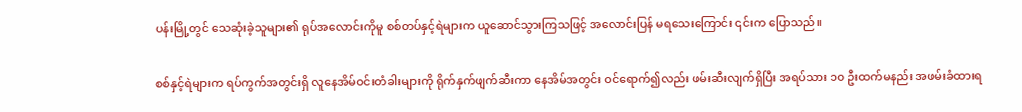ပန်းမြို့တွင် သေဆုံးခဲ့သူများ၏ ရုပ်အလောင်းကိုမူ စစ်တပ်နှင့်ရဲများက ယူဆောင်သွားကြသဖြင့် အလောင်းပြန် မရသေးကြောင်း ၎င်းက ပြောသည်။

စစ်နှင့်ရဲများက ရပ်ကွက်အတွင်းရှိ လူနေအိမ်ဝင်းတံခါးများကို ရိုက်နှက်ဖျက်ဆီးကာ နေအိမ်အတွင်း ဝင်ရောက်၍လည်း ဖမ်းဆီးလျက်ရှိပြီး အရပ်သား ၁၀ ဦးထက်မနည်း အဖမ်းခံထားရ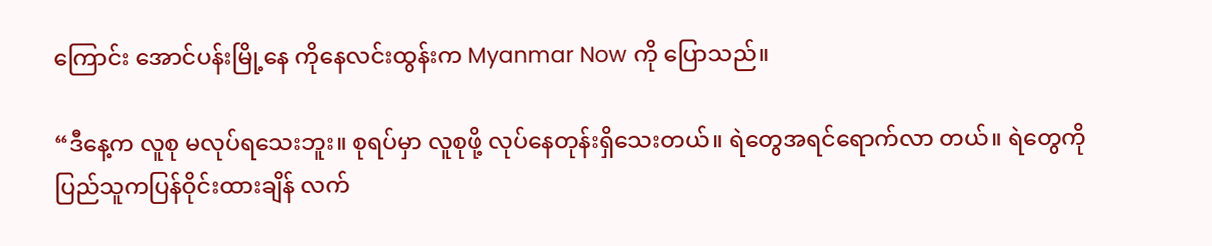ကြောင်း အောင်ပန်းမြို့နေ ကိုနေလင်းထွန်းက Myanmar Now ကို ပြောသည်။

“ဒီနေ့က လူစု မလုပ်ရသေးဘူး။ စုရပ်မှာ လူစုဖို့ လုပ်နေတုန်းရှိသေးတယ်။ ရဲတွေအရင်ရောက်လာ တယ်။ ရဲတွေကို ပြည်သူကပြန်ဝိုင်းထားချိန် လက်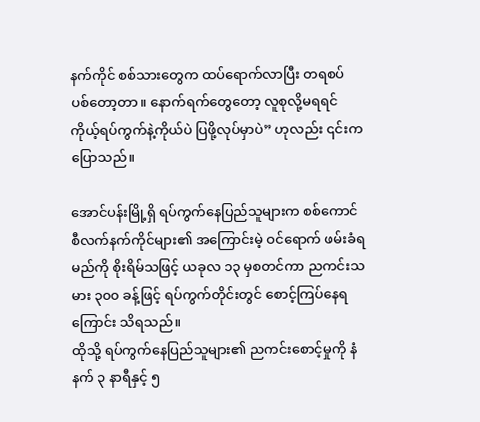နက်ကိုင် စစ်သားတွေက ထပ်ရောက်လာပြီး တရစပ် ပစ်တော့တာ။ နောက်ရက်တွေတော့ လူစုလို့မရရင် ကိုယ့်ရပ်ကွက်နဲ့ကိုယ်ပဲ ပြဖို့လုပ်မှာပဲ” ဟုလည်း ၎င်းက ပြောသည်။

အောင်ပန်းမြို့ရှိ ရပ်ကွက်နေပြည်သူများက စစ်ကောင်စီလက်နက်ကိုင်များ၏ အကြောင်းမဲ့ ဝင်ရောက် ဖမ်းခံရမည်ကို စိုးရိမ်သဖြင့် ယခုလ ၁၃ မှစတင်ကာ ညကင်းသမား ၃၀၀ ခန့်ဖြင့် ရပ်ကွက်တိုင်းတွင် စောင့်ကြပ်နေရကြောင်း သိရသည်။
ထိုသို့ ရပ်ကွက်နေပြည်သူများ၏ ညကင်းစောင့်မှုကို နံနက် ၃ နာရီနှင့် ၅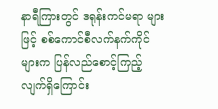နာရီကြားတွင် ဒရုန်းကင်မရာ များဖြင့် စစ်ကောင်စီလက်နက်ကိုင်များက ပြန်လည်စောင့်ကြည့်လျက်ရှိကြောင်း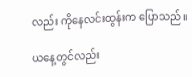လည်း ကိုနေလင်းထွန်းက ပြောသည်။

ယနေ့တွင်လည်း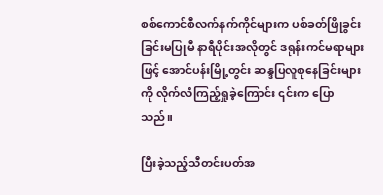စစ်ကောင်စီလက်နက်ကိုင်များက ပစ်ခတ်ဖြိုခွင်းခြင်းမပြုမီ နာရီပိုင်းအလိုတွင် ဒရုန်းကင်မရာများဖြင့် အောင်ပန်းမြို့တွင်း ဆန္ဒပြလူစုနေခြင်းများကို လိုက်လံကြည့်ရှုခဲ့ကြောင်း ၎င်းက ပြောသည်။

ပြီးခဲ့သည့်သီတင်းပတ်အ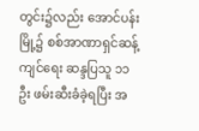တွင်း၌လည်း အောင်ပန်းမြို့၌ စစ်အာဏာရှင်ဆန့်ကျင်ရေး ဆန္ဒပြသူ ၁၁ ဦး ဖမ်းဆီးခံခဲ့ရပြီး အ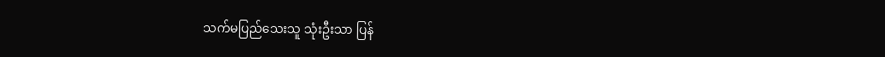သက်မပြည်သေးသူ သုံးဦးသာ ပြန်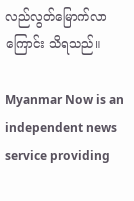လည်လွတ်မြောက်လာကြောင်း သိရသည်။

Myanmar Now is an independent news service providing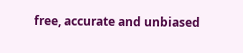free, accurate and unbiased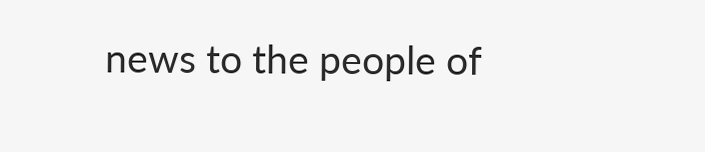news to the people of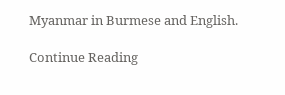Myanmar in Burmese and English.

Continue Reading